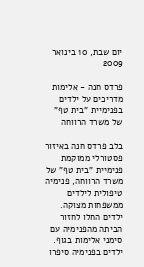יום שבת, 10 בינואר 2009

פרדס חנה - אלימות מדריכים על ילדים בפנימיית "בית טף" של משרד הרווחה

בלב פרדס חנה באיזור פסטורלי ממוקמת פנימיית "בית טף" של משרד הרווחה, פנימיה טיפולית לילדים ממשפחות מצוקה. ילדים החלו לחזור הביתה מהפנימיה עם סימני אלימות בגוף. ילדים בפנימיה סיפרו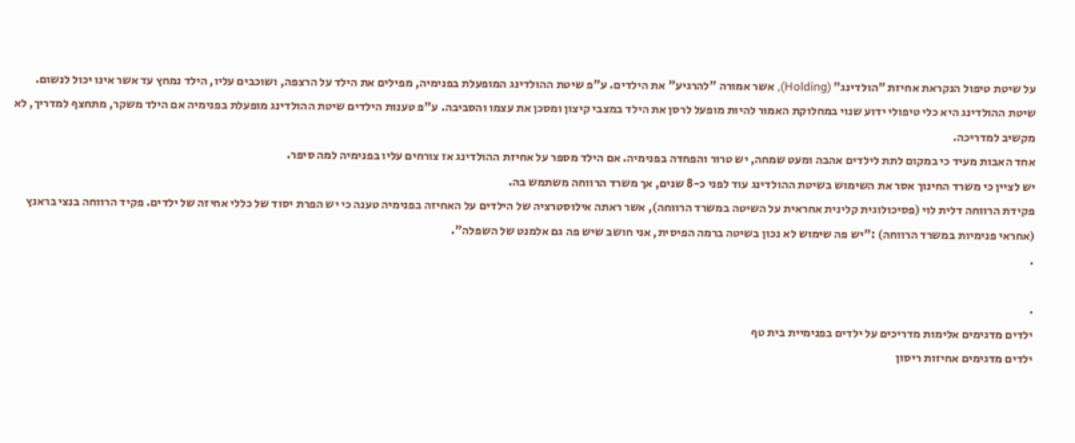על שיטת טיפול הנקראת אחיזת "הולדינג" (Holding), אשר אמורה "להרגיע" את הילדים. ע"פ שיטת ההולדינג המופעלת בפנימיה, מפילים את הילד על הרצפה, ושוכבים עליו, הילד נמחץ עד אשר אינו יכול לנשום. שיטת ההולדינג היא כלי טיפולי ידוע שנוי במחלוקת האמור להיות מופעל לרסן את הילד במצבי קיצון ומסכן את עצמו והסביבה. ע"פ טענות הילדים שיטת ההולדינג מופעלת בפנימיה אם הילד משקר, מתחצף למדריך, לא מקשיב למדריכה.
אחד האבות מעיד כי במקום לתת לילדים אהבה ומעט שמחה, יש טרור והפחדה בפנימיה. אם הילד מספר על אחיזת ההולדינג אז צורחים עליו בפנימיה למה סיפר.
יש לציין כי משרד החינוך אסר את השימוש בשיטת ההולדינג עוד לפני כ-8 שנים, אך משרד הרווחה משתמש בה.
פקידת הרווחה דלית לוי (פסיכולוגית קלינית אחראית על השיטה במשרד הרווחה), אשר ראתה אילוסטרציה של הילדים על האחיזה בפנימיה טענה כי יש הפרת יסוד של כללי אחיזה של ילדים. פקיד הרווחה בנצי בראנץ (אחראי פנימיות במשרד הרווחה) :"יש פה שימוש לא נכון בשיטה ברמה הפיסית, אני חושב שיש פה גם אלמנט של השפלה".
.

.
ילדים מדגימים אלימות מדריכים על ילדים בפנימיית בית טף
ילדים מדגימים אחיזות ריסון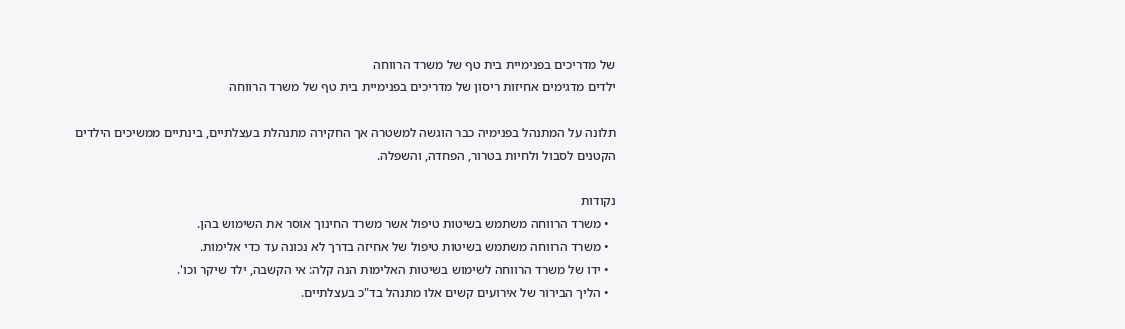של מדריכים בפנימיית בית טף של משרד הרווחה
ילדים מדגימים אחיזות ריסון של מדריכים בפנימיית בית טף של משרד הרווחה

תלונה על המתנהל בפנימיה כבר הוגשה למשטרה אך החקירה מתנהלת בעצלתיים, בינתיים ממשיכים הילדים הקטנים לסבול ולחיות בטרור, הפחדה, והשפלה.

נקודות
  • משרד הרווחה משתמש בשיטות טיפול אשר משרד החינוך אוסר את השימוש בהן.
  • משרד הרווחה משתמש בשיטות טיפול של אחיזה בדרך לא נכונה עד כדי אלימות.
  • ידו של משרד הרווחה לשימוש בשיטות האלימות הנה קלה: אי הקשבה, ילד שיקר וכו'.
  • הליך הבירור של אירועים קשים אלו מתנהל בד"כ בעצלתיים.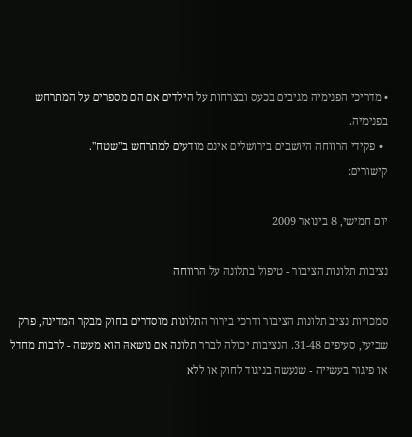• מדריכי הפנימיה מגיבים בכעס ובצרחות על הילדים אם הם מספרים על המתרחש בפנימיה.
  • פקידי הרווחה היושבים בירושלים אינם מודעים למתרחש ב"שטח".
קישורים:

יום חמישי, 8 בינואר 2009

נציבות תלונות הציבור - טיפול בתלונה על הרווחה

סמכויות נציב תלונות הציבור ודרכי בירור התלונות מוסדרים בחוק מבקר המדינה, פרק שביעי, סעיפים 31-48. הנציבות יכולה לברר תלונה אם נושאהּ הוא מעשה - לרבות מחדל או פיגור בעשייה - שנעשה בניגוד לחוק או ללא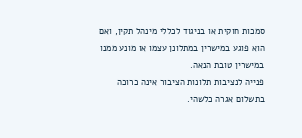סמכות חוקית או בניגוד לכללי מינהל תקין, ואם הוא פוגע במישרין במתלונן עצמו או מונע ממנו במישרין טובת הנאה.
פנייה לנציבות תלונות הציבור אינה כרוכה בתשלום אגרה כלשהי.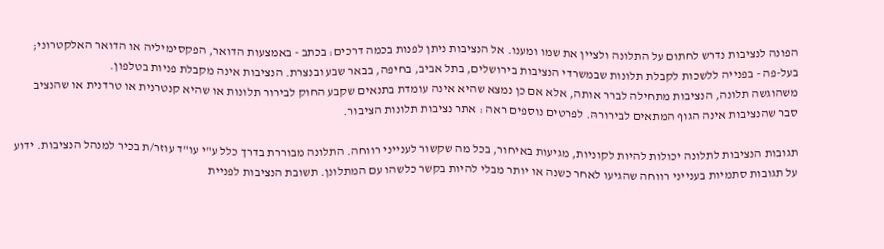הפונה לנציבות נדרש לחתום על התלונה ולציין את שמו ומענו. אל הנציבות ניתן לפנות בכמה דרכים: בכתב - באמצעות הדואר, הפקסימיליה או הדואר האלקטרוני; בעל-פה - בפנייה ללשכות לקבלת תלונות שבמשרדי הנציבות בירושלים, בתל אביב, בחיפה, בבאר שבע ובנצרת. הנציבות אינה מקבלת פניות בטלפון.
משהוגשה תלונה, הנציבות מתחילה לברר אותה, אלא אם כן נמצא שהיא אינה עומדת בתנאים שקבע החוק לבירור תלונות או שהיא קנטרנית או טרדנית או שהנציב סבר שהנציבות אינה הגוף המתאים לבירורהּ. לפרטים נוספים ראה : אתר נציבות תלונות הציבור.

תגובות הנציבות לתלונה יכולות להיות לקוניות, מגיעות באיחור, בכל מה שקשור לענייני רווחה. התלונה מבוררת בדרך כלל ע"י עו"ד עוזר/ת בכיר למנהל הנציבות. ידוע על תגובות סתמיות בענייני רווחה שהגיעו לאחר כשנה או יותר מבלי להיות בקשר כלשהו עם המתלונן. תשובת הנציבות לפניית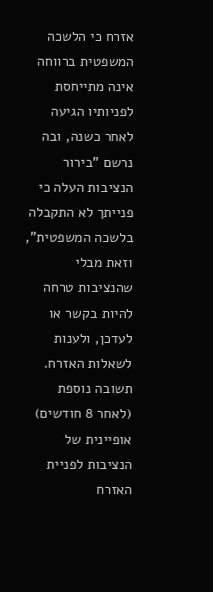אזרח כי הלשכה המשפטית ברווחה אינה מתייחסת לפניותיו הגיעה לאחר כשנה, ובה נרשם "בירור הנציבות העלה כי פנייתך לא התקבלה בלשכה המשפטית", וזאת מבלי שהנציבות טרחה להיות בקשר או לעדכן, ולענות לשאלות האזרח. תשובה נוספת (לאחר 8 חודשים) אופיינית של הנציבות לפניית האזרח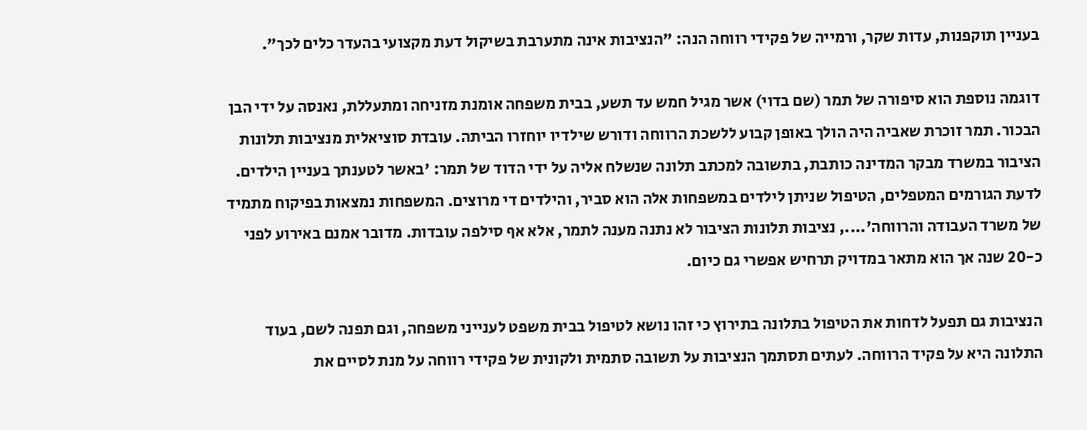בעניין תוקפנות, עדות שקר, ורמייה של פקידי רווחה הנה: "הנציבות אינה מתערבת בשיקול דעת מקצועי בהעדר כלים לכך".

דוגמה נוספת הוא סיפורה של תמר (שם בדוי) אשר מגיל חמש עד תשע, בבית משפחה אומנת מזניחה ומתעללת, נאנסה על ידי הבן הבכור. תמר זוכרת שאביה היה הולך באופן קבוע ללשכת הרווחה ודורש שילדיו יוחזרו הביתה. עובדת סוציאלית מנציבות תלונות הציבור במשרד מבקר המדינה כותבת, בתשובה למכתב תלונה שנשלח אליה על ידי הדוד של תמר: 'באשר לטענתך בעניין הילדים. לדעת הגורמים המטפלים, הטיפול שניתן לילדים במשפחות אלה הוא סביר, והילדים די מרוצים. המשפחות נמצאות בפיקוח מתמיד של משרד העבודה והרווחה'...., נציבות תלונות הציבור לא נתנה מענה לתמר, אלא אף סילפה עובדות. מדובר אמנם באירוע לפני כ-20 שנה אך הוא מתאר במדויק תרחיש אפשרי גם כיום.

הנציבות גם תפעל לדחות את הטיפול בתלונה בתירוץ כי זהו נושא לטיפול בבית משפט לענייני משפחה, וגם תפנה לשם, בעוד התלונה היא על פקיד הרווחה. לעתים תסתמך הנציבות על תשובה סתמית ולקונית של פקידי רווחה על מנת לסיים את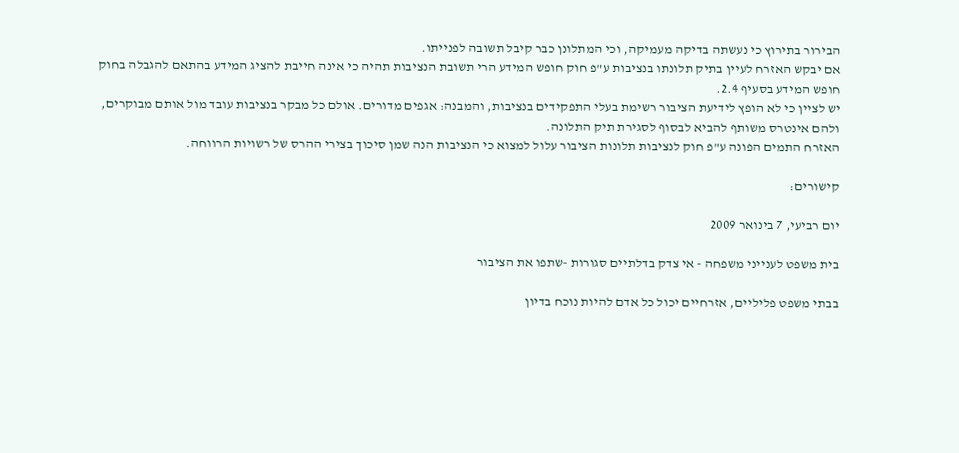הבירור בתירוץ כי נעשתה בדיקה מעמיקה, וכי המתלונן כבר קיבל תשובה לפנייתו.
אם יבקש האזרח לעיין בתיק תלונתו בנציבות ע"פ חוק חופש המידע הרי תשובת הנציבות תהיה כי אינה חייבת להציג המידע בהתאם להגבלה בחוק חופש המידע בסעיף 2.4.
יש לציין כי לא הופץ לידיעת הציבור רשימת בעלי התפקידים בנציבות, והמבנה: אגפים מדורים. אולם כל מבקר בנציבות עובד מול אותם מבוקרים, ולהם אינטרס משותף להביא לבסוף לסגירת תיק התלונה.
האזרח התמים הפונה ע"פ חוק לנציבות תלונות הציבור עלול למצוא כי הנציבות הנה שמן סיכוך בצירי ההרס של רשויות הרווחה.

קישורים:

יום רביעי, 7 בינואר 2009

בית משפט לענייני משפחה - אי צדק בדלתיים סגורות -שתפו את הציבור

בבתי משפט פליליים, אזרחיים יכול כל אדם להיות נוכח בדיון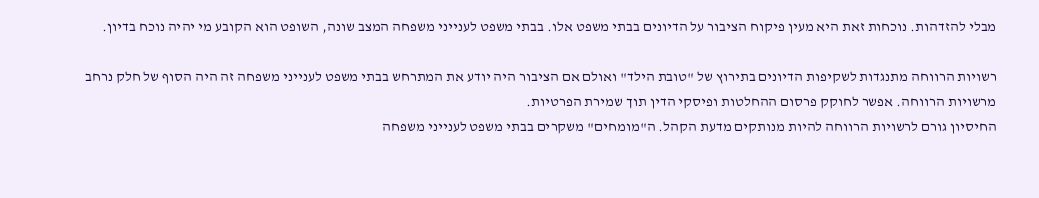מבלי להזדהות. נוכחות זאת היא מעין פיקוח הציבור על הדיונים בבתי משפט אלו. בבתי משפט לענייני משפחה המצב שונה, השופט הוא הקובע מי יהיה נוכח בדיון.

רשויות הרווחה מתנגדות לשקיפות הדיונים בתירוץ של "טובת הילד" ואולם אם הציבור היה יודע את המתרחש בבתי משפט לענייני משפחה זה היה הסוף של חלק נרחב מרשויות הרווחה. אפשר לחוקק פרסום ההחלטות ופיסקי הדין תוך שמירת הפרטיות.
החיסיון גורם לרשויות הרווחה להיות מנותקים מדעת הקהל. ה"מומחים" משקרים בבתי משפט לענייני משפחה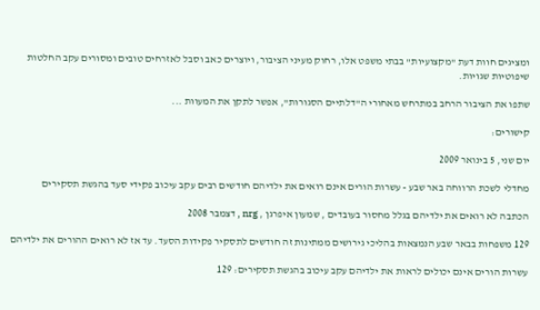ומציגים חוות דעת "מקצועיות" בבתי משפט אלו, רחוק מעיני הציבור, ויוצרים כאב וסבל לאזרחים טובים ומסורים עקב החלטות שיפוטיות שגויות.

שתפו את הציבור הרחב במתרחש מאחורי ה"דלתיים הסגורות", אפשר לתקן את המעוות ...

קישורים:

יום שני, 5 בינואר 2009

מחדלי לשכת הרווחה באר שבע - עשרות הורים אינם רואים את ילדיהם חודשים רבים עקב עיכוב פקידי סעד בהגשת תסקירים

הכתבה לא רואים את ילדיהם בגלל מחסור בעובדים , שמעון איפרגן , nrg , דצמבר 2008

129 משפחות בבאר שבע הנמצאות בהליכי גירושים ממתינות זה חודשים לתסקיר פקידות הסעד. עד אז לא רואים ההורים את ילדיהם

עשרות הורים אינם יכולים לראות את ילדיהם עקב עיכוב בהגשת תסקירים: 129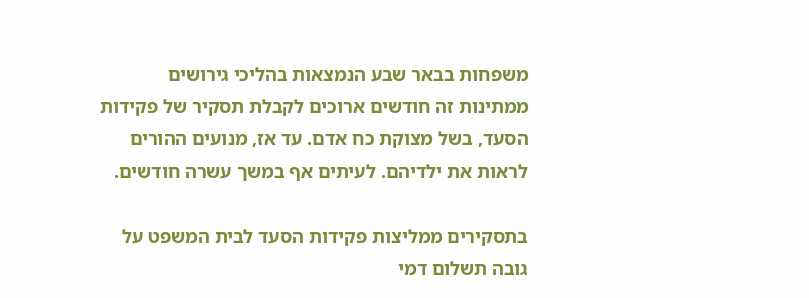משפחות בבאר שבע הנמצאות בהליכי גירושים ממתינות זה חודשים ארוכים לקבלת תסקיר של פקידות הסעד, בשל מצוקת כח אדם. עד אז, מנועים ההורים לראות את ילדיהם. לעיתים אף במשך עשרה חודשים.

בתסקירים ממליצות פקידות הסעד לבית המשפט על גובה תשלום דמי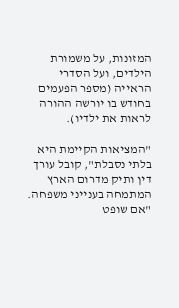המזונות, על משמורת הילדים, ועל הסדרי הראייה (מספר הפעמים בחודש בו יורשה ההורה לראות את ילדיו).

"המציאות הקיימת היא בלתי נסבלת", קובל עורך דין ותיק מדרום הארץ המתמחה בענייני משפחה. "אם שופט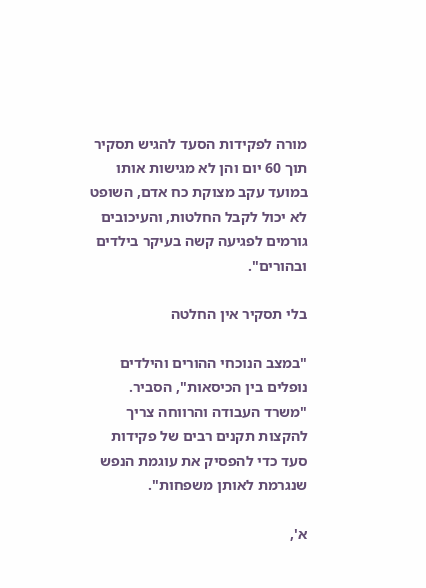מורה לפקידות הסעד להגיש תסקיר תוך 60 יום והן לא מגישות אותו במועד עקב מצוקת כח אדם, השופט לא יכול לקבל החלטות, והעיכובים גורמים לפגיעה קשה בעיקר בילדים ובהורים".

בלי תסקיר אין החלטה

"במצב הנוכחי ההורים והילדים נופלים בין הכיסאות", הסביר. "משרד העבודה והרווחה צריך להקצות תקנים רבים של פקידות סעד כדי להפסיק את עוגמת הנפש שנגרמת לאותן משפחות".

א',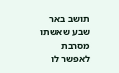תושב באר שבע שאשתו מסרבת לאפשר לו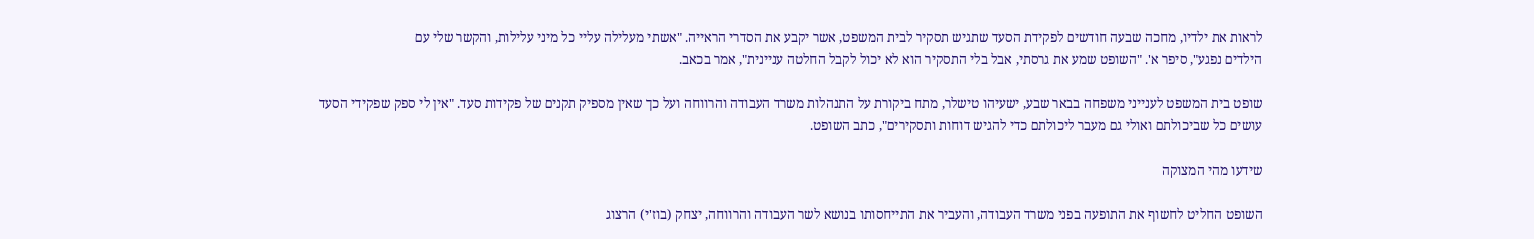לראות את ילדיו, מחכה שבעה חודשים לפקידת הסעד שתגיש תסקיר לבית המשפט, אשר יקבע את הסדרי הראייה. "אשתי מעלילה עליי כל מיני עלילות, והקשר שלי עם
הילדים נפגע", סיפר א'. "השופט שמע את גרסתי, אבל בלי התסקיר הוא לא יכול לקבל החלטה עניינית", אמר בכאב.

שופט בית המשפט לענייני משפחה בבאר שבע, ישעיהו טישלר, מתח ביקורת על התנהלות משרד העבודה והרווחה ועל כך שאין מספיק תקנים של פקידות סעד. "אין לי ספק שפקידי הסעד עושים כל שביכולתם ואולי גם מעבר ליכולתם כדי להגיש דוחות ותסקירים", כתב השופט.

שידעו מהי המצוקה

השופט החליט לחשוף את התופעה בפני משרד העבודה, והעביר את התייחסותו בנושא לשר העבודה והרווחה, יצחק (בוז'י) הרצוג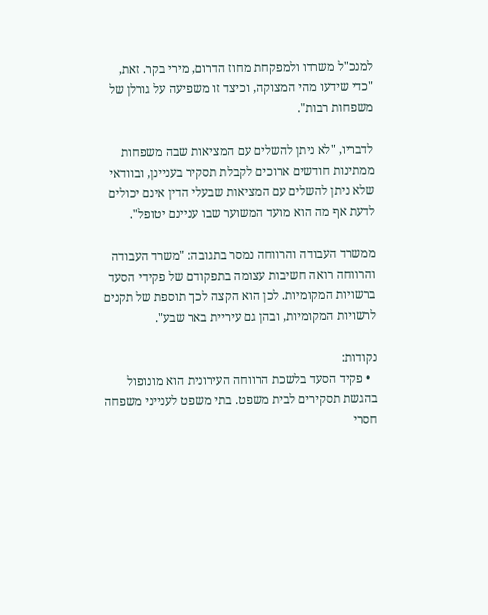למנכ"ל משרדו ולמפקחת מחוז הדרום, מירי בקר. זאת, "כדי שידעו מהי המצוקה, וכיצד זו משפיעה על גורלן של משפחות רבות".

לדבריו, "לא ניתן להשלים עם המציאות שבה משפחות ממתינות חודשים ארוכים לקבלת תסקיר בעניינן, ובוודאי שלא ניתן להשלים עם המציאות שבעלי הדין אינם יכולים לדעת אף מה הוא מועד המשוער שבו עניינם יטופל".

ממשרד העבודה והרווחה נמסר בתגובה: "משרד העבודה והרווחה רואה חשיבות עצומה בתפקודם של פקידי הסעד ברשויות המקומיות. לכן הוא הקצה לכך תוספת של תקנים לרשויות המקומיות, ובהן גם עיריית באר שבע".

נקודות:
  • פקיד הסעד בלשכת הרווחה העירונית הוא מונופול בהגשת תסקירים לבית משפט. בתי משפט לענייני משפחה חסרי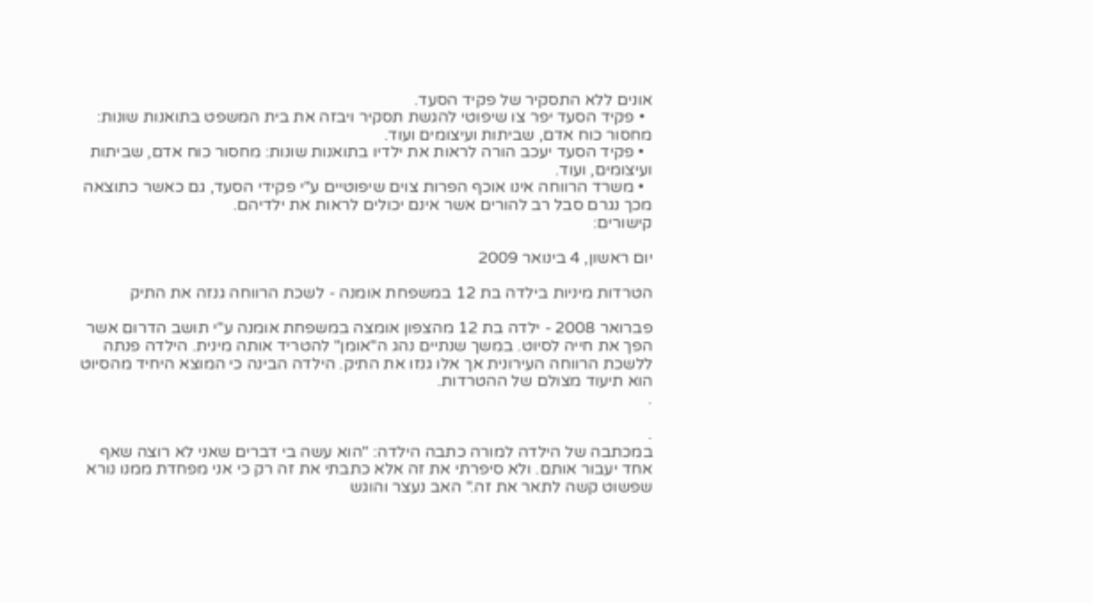אונים ללא התסקיר של פקיד הסעד.
  • פקיד הסעד יפר צו שיפוטי להגשת תסקיר ויבזה את בית המשפט בתואנות שונות: מחסור כוח אדם, שביתות ועיצומים ועוד.
  • פקיד הסעד יעכב הורה לראות את ילדיו בתואנות שונות: מחסור כוח אדם, שביתות ועיצומים, ועוד.
  • משרד הרווחה אינו אוכף הפרות צוים שיפוטיים ע"י פקידי הסעד, גם כאשר כתוצאה מכך נגרם סבל רב להורים אשר אינם יכולים לראות את ילדיהם.
קישורים:

יום ראשון, 4 בינואר 2009

הטרדות מיניות בילדה בת 12 במשפחת אומנה - לשכת הרווחה גנזה את התיק

פברואר 2008 - ילדה בת 12 מהצפון אומצה במשפחת אומנה ע"י תושב הדרום אשר הפך את חייה לסיוט. במשך שנתיים נהג ה"אומן" להטריד אותה מינית. הילדה פנתה ללשכת הרווחה העירונית אך אלו גנזו את התיק. הילדה הבינה כי המוצא היחיד מהסיוט הוא תיעוד מצולם של ההטרדות.
.

.
במכתבה של הילדה למורה כתבה הילדה: "הוא עשה בי דברים שאני לא רוצה שאף אחד יעבור אותם. ולא סיפרתי את זה אלא כתבתי את זה רק כי אני מפחדת ממנו נורא שפשוט קשה לתאר את זה." האב נעצר והוגש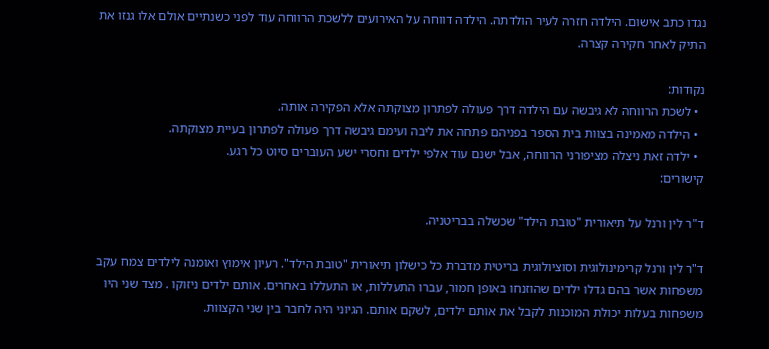נגדו כתב אישום. הילדה חזרה לעיר הולדתה. הילדה דווחה על האירועים ללשכת הרווחה עוד לפני כשנתיים אולם אלו גנזו את התיק לאחר חקירה קצרה.

נקודות:
  • לשכת הרווחה לא גיבשה עם הילדה דרך פעולה לפתרון מצוקתה אלא הפקירה אותה.
  • הילדה מאמינה בצוות בית הספר בפניהם פתחה את ליבה ועימם גיבשה דרך פעולה לפתרון בעיית מצוקתה.
  • ילדה זאת ניצלה מציפורני הרווחה, אבל ישנם עוד אלפי ילדים וחסרי ישע העוברים סיוט כל רגע.
קישורים:

ד"ר לין ורנל על תיאורית "טובת הילד" שכשלה בבריטניה.

ד"ר לין ורנל קרימינולוגית וסוציולוגית בריטית מדברת כל כישלון תיאורית "טובת הילד". רעיון אימוץ ואומנה לילדים צמח עקב משפחות אשר בהם גדלו ילדים שהוזנחו באופן חמור, עברו התעללות, או התעללו באחרים. אותם ילדים ניזוקו . מצד שני היו משפחות בעלות יכולת המוכנות לקבל את אותם ילדים, לשקם אותם. הגיוני היה לחבר בין שני הקצוות.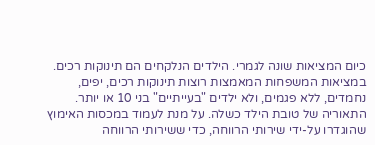כיום המציאות שונה לגמרי. הילדים הנלקחים הם תינוקות רכים. במציאות המשפחות המאמצות רוצות תינוקות רכים, יפים, נחמדים, ללא פגמים, ולא ילדים "בעייתיים" בני 10 או יותר. התאוריה של טובת הילד כשלה. על מנת לעמוד במכסות האימוץ שהוגדרו על-ידי שירותי הרווחה, כדי ששירותי הרווחה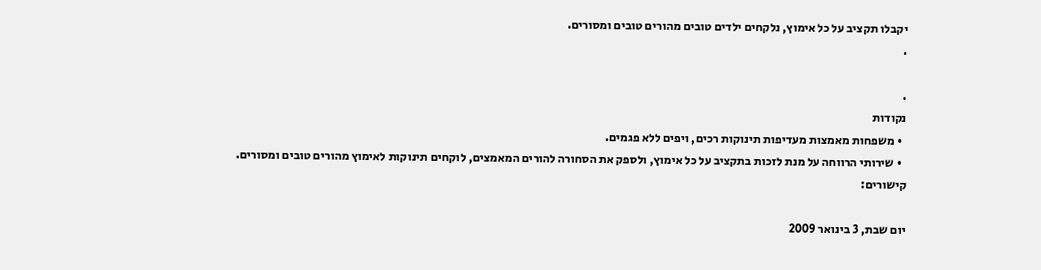יקבלו תקציב על כל אימוץ, נלקחים ילדים טובים מהורים טובים ומסורים.
.

.
נקודות
  • משפחות מאמצות מעדיפות תינוקות רכים, ויפים ללא פגמים.
  • שירותי הרווחה על מנת לזכות בתקציב על כל אימוץ, ולספק את הסחורה להורים המאמצים, לוקחים תינוקות לאימוץ מהורים טובים ומסורים.
קישורים:

יום שבת, 3 בינואר 2009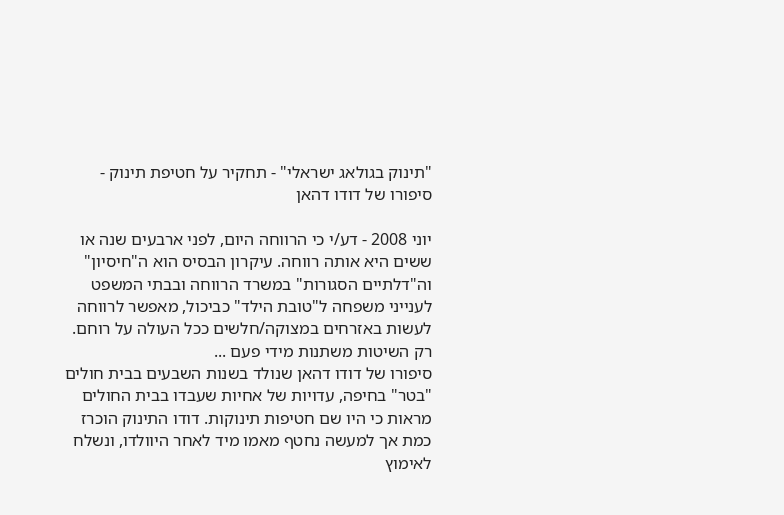"תינוק בגולאג ישראלי" - תחקיר על חטיפת תינוק - סיפורו של דודו דהאן

יוני 2008 - דע/י כי הרווחה היום, לפני ארבעים שנה או ששים היא אותה רווחה. עיקרון הבסיס הוא ה"חיסיון" וה"דלתיים הסגורות" במשרד הרווחה ובבתי המשפט לענייני משפחה ל"טובת הילד" כביכול, מאפשר לרווחה לעשות באזרחים במצוקה/חלשים ככל העולה על רוחם. רק השיטות משתנות מידי פעם ...
סיפורו של דודו דהאן שנולד בשנות השבעים בבית חולים "בטר" בחיפה, עדויות של אחיות שעבדו בבית החולים מראות כי היו שם חטיפות תינוקות. דודו התינוק הוכרז כמת אך למעשה נחטף מאמו מיד לאחר היוולדו, ונשלח לאימוץ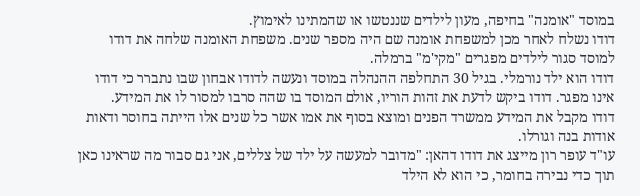במוסד "אומנה" בחיפה, מעון לילדים שננטשו או שהמתינו לאימוץ.
דודו נשלח לאחר מכן למשפחת אומנה שם היה מספר שנים. משפחת האומנה שלחה את דודו למוסד סגור לילדים מפגרים "מקי'מ" ברמלה.
דודו הוא ילד נורמלי. בגיל 30 התחלפה ההנהלה במוסד ונעשה לדודו אבחון שבו נתברר כי דודו אינו מפגר. דודו ביקש לדעת את זהות הוריו, אולם המוסד בו שהה סרבו למסור לו את המידע.
דודו מקבל את המידע ממשרד הפנים ומוצא בסוף את אמו אשר כל שנים אלו הייתה בחוסר ודאות אודות בנה וגורלו.
עו"ד עופר רון מייצג את דודו דהאן: "מדובר למעשה על ילד של צללים, אני גם סבור מה שראינו כאן תוך כדי נבירה בחומר, כי הוא לא הילד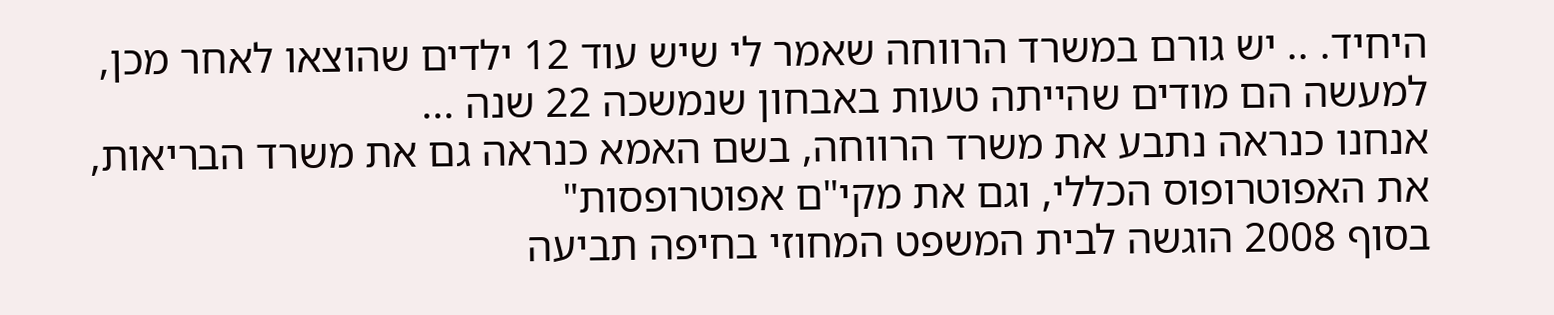היחיד. .. יש גורם במשרד הרווחה שאמר לי שיש עוד 12 ילדים שהוצאו לאחר מכן, למעשה הם מודים שהייתה טעות באבחון שנמשכה 22 שנה ...
אנחנו כנראה נתבע את משרד הרווחה, בשם האמא כנראה גם את משרד הבריאות, את האפוטרופוס הכללי, וגם את מקי"ם אפוטרופסות"
בסוף 2008 הוגשה לבית המשפט המחוזי בחיפה תביעה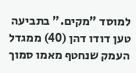למוסד "מקים." בתביעה טען דודו דהן (40) ממגדל העמק שנחטף מאמו סמוך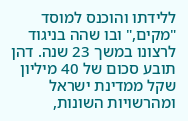ללידתו והוכנס למוסד "מקים," ובו שהה בניגוד לרצונו במשך 23 שנה. דהן תובע סכום של 40 מיליון שקל ממדינת ישראל ומהרשויות השונות,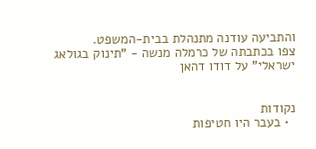והתביעה עודנה מתנהלת בבית-המשפט.
צפו בכתבתה של כרמלה מנשה - "תינוק בגולאג ישראלי" על דודו דהאן


נקודות
  • בעבר היו חטיפות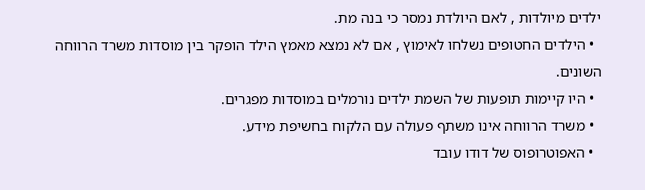ילדים מיולדות , לאם היולדת נמסר כי בנה מת.
  • הילדים החטופים נשלחו לאימוץ , אם לא נמצא מאמץ הילד הופקר בין מוסדות משרד הרווחה השונים.
  • היו קיימות תופעות של השמת ילדים נורמלים במוסדות מפגרים.
  • משרד הרווחה אינו משתף פעולה עם הלקוח בחשיפת מידע.
  • האפוטרופוס של דודו עובד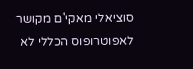סוציאלי מאקי'ם מקושר לאפוטרופוס הכללי לא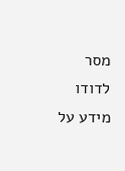מסר לדודו מידע על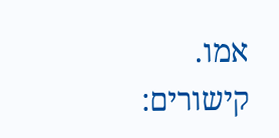אמו.
קישורים: